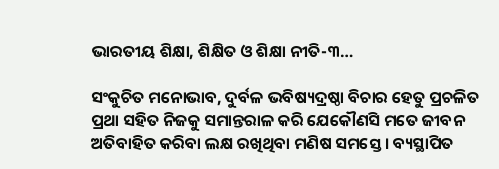ଭାରତୀୟ ଶିକ୍ଷା, ଶିକ୍ଷିତ ଓ ଶିକ୍ଷା ନୀତି-୩…

ସଂକୁଚିତ ମନୋଭାବ, ଦୁର୍ବଳ ଭବିଷ୍ୟଦ୍ରଷ୍ଠା ବିଚାର ହେତୁ ପ୍ରଚଳିତ ପ୍ରଥା ସହିତ ନିଜକୁ ସମାନ୍ତରାଳ କରି ଯେକୌଣସି ମତେ ଜୀବନ ଅତିବାହିତ କରିବା ଲକ୍ଷ ରଖିଥିବା ମଣିଷ ସମସ୍ତେ । ବ୍ୟସ୍ଥାପିତ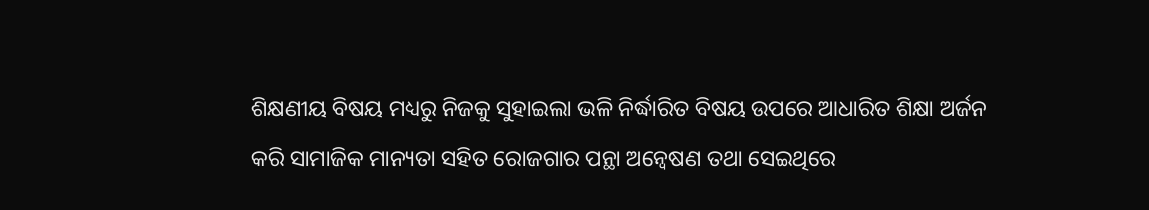ଶିକ୍ଷଣୀୟ ବିଷୟ ମଧ୍ୟରୁ ନିଜକୁ ସୁହାଇଲା ଭଳି ନିର୍ଦ୍ଧାରିତ ବିଷୟ ଉପରେ ଆଧାରିତ ଶିକ୍ଷା ଅର୍ଜନ କରି ସାମାଜିକ ମାନ୍ୟତା ସହିତ ରୋଜଗାର ପନ୍ଥା ଅନ୍ୱେଷଣ ତଥା ସେଇଥିରେ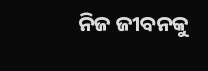ନିଜ ଜୀବନକୁ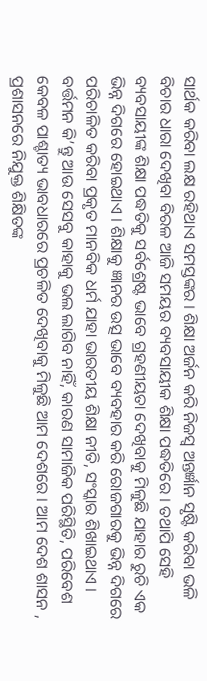ସାର୍ଥକ କରିବା ଲକ୍ଷ ରହିଥାଏ ସମସ୍ତଙ୍କର । ଶିକ୍ଷା ଅର୍ଜନ କରି ନିଜସ୍ୱ ଅନ୍ତର୍ଜ୍ଞାନ ସୃଷ୍ଟି କରିବା ଭଳି ବିଚାର ଧାରା ଦେଖିବା ବିରଳ ଆଜି ସମୟର ବ୍ୟବସାୟୀକ ଶିକ୍ଷା ପଦ୍ଧତିରେ । ତଥାପି ସେହି ବ୍ୟବସାୟୀଙ୍କ ଶିକ୍ଷା ପଦ୍ଧତିକୁ ସର୍ବଶ୍ରେଷ୍ଟ ଭାବେ ଗ୍ରହଣୀୟତା ଦେଖିବାକୁ ମିଳୁଛି ଯାହାର ରୁଚି ଏକ ଭିନ୍ନ ଦିଗରେ ହୋଇଥାଏ । ଶିକ୍ଷାକୁ ଜ୍ଞାନର ଉତ୍ସ ଭାବେ ବ୍ୟବହାର କରି ରୋଜଗାରକୁ ଭିନ୍ନ ଦିଗରେ ପରିଚାଳିତ କରିବା ପ୍ରକୃତ ମାନବିକ ଧର୍ମ ଯାହା ଭାରତୀୟ ଶିକ୍ଷା ନୀତି, ସଂସ୍କାର ଶିଖାଇଥାଏ । ବର୍ତ୍ତମନ କି’ନ୍ତୁ ଆଉ ସେସବୁ କାହାକୁ ଭଲ ଲାଗିବ ନାହିଁ, କାରଣ ସାମାଜିକ ପରିସ୍ଥିତି, ପରିବେଶ କେବଳ ପାଶ୍ଚାତ୍ୟ ଭାବଧାରରେ ପ୍ରଚଳିତ ଦେଖିବାକୁ ମିଳୁଛି ଆମ ଦେଶରେ । ଆମ ଦେଶ ଶାସନ , ପ୍ରଶାସନରେ ନିଯୁକ୍ତ ଶିକ୍ଷିତଙ୍କ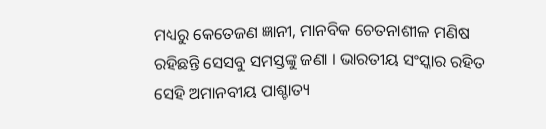ମଧ୍ୟରୁ କେତେଜଣ ଜ୍ଞାନୀ, ମାନବିକ ଚେତନାଶୀଳ ମଣିଷ ରହିଛନ୍ତି ସେସବୁ ସମସ୍ତଙ୍କୁ ଜଣା । ଭାରତୀୟ ସଂସ୍କାର ରହିତ ସେହି ଅମାନବୀୟ ପାଶ୍ଚାତ୍ୟ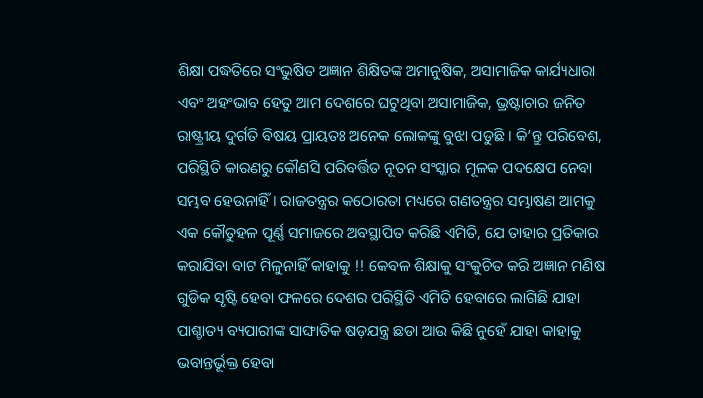ଶିକ୍ଷା ପଦ୍ଧତିରେ ସଂଭୁଷିତ ଅଜ୍ଞାନ ଶିକ୍ଷିତଙ୍କ ଅମାନୁଷିକ, ଅସାମାଜିକ କାର୍ଯ୍ୟଧାରା ଏବଂ ଅହଂଭାବ ହେତୁ ଆମ ଦେଶରେ ଘଟୁଥିବା ଅସାମାଜିକ, ଭ୍ରଷ୍ଟାଚାର ଜନିତ ରାଷ୍ଟ୍ରୀୟ ଦୁର୍ଗତି ବିଷୟ ପ୍ରାୟତଃ ଅନେକ ଲୋକଙ୍କୁ ବୁଝା ପଡୁଛି । କି’ନ୍ତୁ ପରିବେଶ, ପରିସ୍ଥିତି କାରଣରୁ କୌଣସି ପରିବର୍ତ୍ତିତ ନୂତନ ସଂସ୍କାର ମୂଳକ ପଦକ୍ଷେପ ନେବା ସମ୍ଭବ ହେଉନାହିଁ । ରାଜତନ୍ତ୍ରର କଠୋରତା ମଧ୍ୟରେ ଗଣତନ୍ତ୍ରର ସମ୍ଭାଷଣ ଆମକୁ ଏକ କୌତୁହଳ ପୂର୍ଣ୍ଣ ସମାଜରେ ଅବସ୍ଥାପିତ କରିଛି ଏମିତି, ଯେ ତାହାର ପ୍ରତିକାର କରାଯିବା ବାଟ ମିଳୁନାହିଁ କାହାକୁ !! କେବଳ ଶିକ୍ଷାକୁ ସଂକୁଚିତ କରି ଅଜ୍ଞାନ ମଣିଷ ଗୁଡିକ ସୃଷ୍ଟି ହେବା ଫଳରେ ଦେଶର ପରିସ୍ଥିତି ଏମିତି ହେବାରେ ଲାଗିଛି ଯାହା ପାଶ୍ଚାତ୍ୟ ବ୍ୟପାରୀଙ୍କ ସାଙ୍ଘାତିକ ଷଡ଼ଯନ୍ତ୍ର ଛଡା ଆଉ କିଛି ନୁହେଁ ଯାହା କାହାକୁ ଭବାନ୍ତର୍ଭୂକ୍ତ ହେବା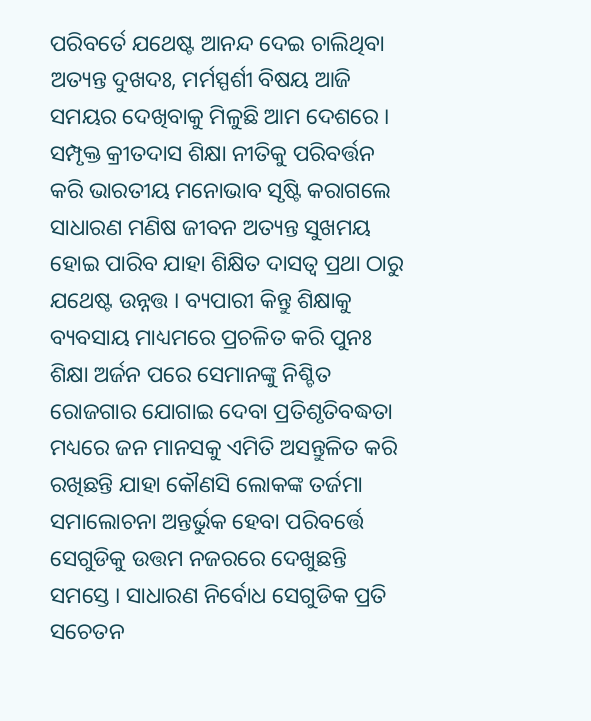ପରିବର୍ତେ ଯଥେଷ୍ଟ ଆନନ୍ଦ ଦେଇ ଚାଲିଥିବା ଅତ୍ୟନ୍ତ ଦୁଖଦଃ, ମର୍ମସ୍ପର୍ଶୀ ବିଷୟ ଆଜି ସମୟର ଦେଖିବାକୁ ମିଳୁଛି ଆମ ଦେଶରେ । ସମ୍ପୃକ୍ତ କ୍ରୀତଦାସ ଶିକ୍ଷା ନୀତିକୁ ପରିବର୍ତ୍ତନ କରି ଭାରତୀୟ ମନୋଭାବ ସୃଷ୍ଟି କରାଗଲେ ସାଧାରଣ ମଣିଷ ଜୀବନ ଅତ୍ୟନ୍ତ ସୁଖମୟ ହୋଇ ପାରିବ ଯାହା ଶିକ୍ଷିତ ଦାସତ୍ୱ ପ୍ରଥା ଠାରୁ ଯଥେଷ୍ଟ ଉନ୍ନତ୍ତ । ବ୍ୟପାରୀ କିନ୍ତୁ ଶିକ୍ଷାକୁ ବ୍ୟବସାୟ ମାଧ୍ୟମରେ ପ୍ରଚଳିତ କରି ପୁନଃ ଶିକ୍ଷା ଅର୍ଜନ ପରେ ସେମାନଙ୍କୁ ନିଶ୍ଚିତ ରୋଜଗାର ଯୋଗାଇ ଦେବା ପ୍ରତିଶୃତିବଦ୍ଧତା ମଧ୍ୟରେ ଜନ ମାନସକୁ ଏମିତି ଅସନ୍ତୁଳିତ କରି ରଖିଛନ୍ତି ଯାହା କୌଣସି ଲୋକଙ୍କ ତର୍ଜମା ସମାଲୋଚନା ଅନ୍ତର୍ଭୁକ ହେବା ପରିବର୍ତ୍ତେ ସେଗୁଡିକୁ ଉତ୍ତମ ନଜରରେ ଦେଖୁଛନ୍ତି ସମସ୍ତେ । ସାଧାରଣ ନିର୍ବୋଧ ସେଗୁଡିକ ପ୍ରତି ସଚେତନ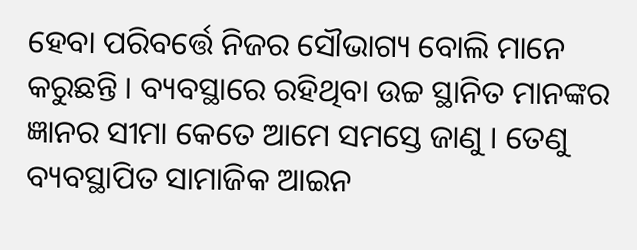ହେବା ପରିବର୍ତ୍ତେ ନିଜର ସୌଭାଗ୍ୟ ବୋଲି ମାନେ କରୁଛନ୍ତି । ବ୍ୟବସ୍ଥାରେ ରହିଥିବା ଉଚ୍ଚ ସ୍ଥାନିତ ମାନଙ୍କର ଜ୍ଞାନର ସୀମା କେତେ ଆମେ ସମସ୍ତେ ଜାଣୁ । ତେଣୁ ବ୍ୟବସ୍ଥାପିତ ସାମାଜିକ ଆଇନ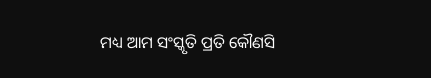ମଧ୍ୟ ଆମ ସଂସ୍କୃତି ପ୍ରତି କୌଣସି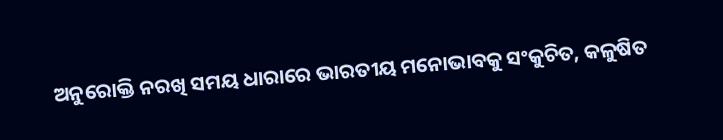ଅନୁରୋକ୍ତି ନରଖି ସମୟ ଧାରାରେ ଭାରତୀୟ ମନୋଭାବକୁ ସଂକୁଚିତ, କଳୁଷିତ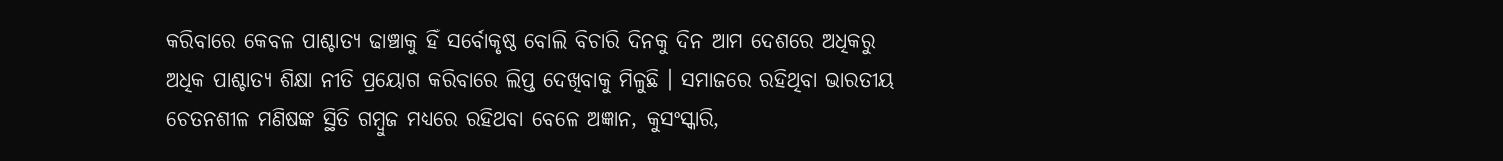କରିବାରେ କେବଳ ପାଶ୍ଚାତ୍ୟ ଢାଞ୍ଚାକୁ ହିଁ ସର୍ବୋକୃଷ୍ଠ ବୋଲି ବିଚାରି ଦିନକୁ ଦିନ ଆମ ଦେଶରେ ଅଧିକରୁ ଅଧିକ ପାଶ୍ଚାତ୍ୟ ଶିକ୍ଷା ନୀତି ପ୍ରୟୋଗ କରିବାରେ ଲିପ୍ତ ଦେଖିବାକୁ ମିଳୁଛି । ସମାଜରେ ରହିଥିବା ଭାରତୀୟ ଚେତନଶୀଳ ମଣିଷଙ୍କ ସ୍ଥିତି ଗମ୍ବୁଜ ମଧ୍ୟରେ ରହିଥବା ବେଳେ ଅଜ୍ଞାନ, କୁସଂସ୍କାରି,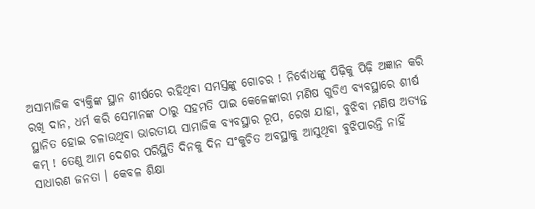ଅସାମାଜିକ ବ୍ୟକ୍ତିଙ୍କ ସ୍ଥାନ ଶୀର୍ଷରେ ରହିଥିବା ସମସ୍ତଙ୍କୁ ଗୋଚର ! ନିର୍ବୋଧଙ୍କୁ ପିଢ଼ିକୁ ପିଢ଼ି ଅଜ୍ଞାନ କରି ରଖି ଦାନ, ଧର୍ମ କରି ସେମାନଙ୍କ ଠାରୁ ସହମତି ପାଇ କେଳେଙ୍କାରୀ ମଣିଷ ଗୁଡିଏ ବ୍ୟବସ୍ଥାରେ ଶୀର୍ଷ ସ୍ଥାନିତ ହୋଇ ଚଳାଉଥିବା ଭାରତୀୟ ସାମାଜିକ ବ୍ୟବସ୍ଥାର ରୂପ, ରେଖ ଯାହା, ବୁଝିବା ମଣିଷ ଅତ୍ୟନ୍ତ କମ୍ ! ତେଣୁ ଆମ ଦେଶର ପରିସ୍ଥିତି ଦିନକୁ ଦିନ ସଂକୁଚିତ ଅବସ୍ଥାକୁ ଆସୁଥିବା ବୁଝିପାରନ୍ତି ନାହିଁ ସାଧାରଣ ଜନତା । କେବଳ ଶିକ୍ଷା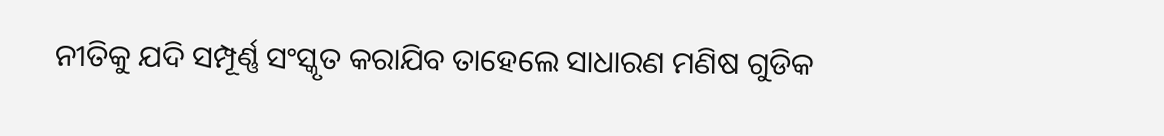ନୀତିକୁ ଯଦି ସମ୍ପୂର୍ଣ୍ଣ ସଂସ୍କୃତ କରାଯିବ ତାହେଲେ ସାଧାରଣ ମଣିଷ ଗୁଡିକ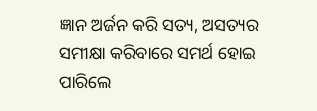ଜ୍ଞାନ ଅର୍ଜନ କରି ସତ୍ୟ, ଅସତ୍ୟର ସମୀକ୍ଷା କରିବାରେ ସମର୍ଥ ହୋଇ ପାରିଲେ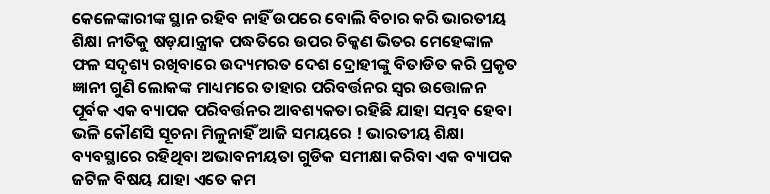କେଳେଙ୍କାରୀଙ୍କ ସ୍ଥାନ ରହିବ ନାହିଁ ଉପରେ ବୋଲି ବିଚାର କରି ଭାରତୀୟ ଶିକ୍ଷା ନୀତିକୁ ଷଡ଼ଯାନ୍ତ୍ରୀକ ପଦ୍ଧତିରେ ଉପର ଚିକ୍କଣ ଭିତର ମେହେଙ୍କାଳ ଫଳ ସଦୃଶ୍ୟ ରଖିବାରେ ଉଦ୍ୟମରତ ଦେଶ ଦ୍ରୋହୀଙ୍କୁ ବିତାଡିତ କରି ପ୍ରକୃତ ଜ୍ଞାନୀ ଗୁଣି ଲୋକଙ୍କ ମାଧ୍ୟମରେ ତାହାର ପରିବର୍ତ୍ତନର ସ୍ୱର ଉତ୍ତୋଳନ ପୂର୍ବକ ଏକ ବ୍ୟାପକ ପରିବର୍ତ୍ତନର ଆବଶ୍ୟକତା ରହିଛି ଯାହା ସମ୍ଭବ ହେବା ଭଳି କୌଣସି ସୂଚନା ମିଳୁନାହିଁ ଆଜି ସମୟରେ ! ଭାରତୀୟ ଶିକ୍ଷା ବ୍ୟବସ୍ଥାରେ ରହିଥିବା ଅଭାବନୀୟତା ଗୁଡିକ ସମୀକ୍ଷା କରିବା ଏକ ବ୍ୟାପକ ଜଟିଳ ବିଷୟ ଯାହା ଏତେ କମ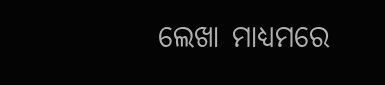ଲେଖା ମାଧ୍ୟମରେ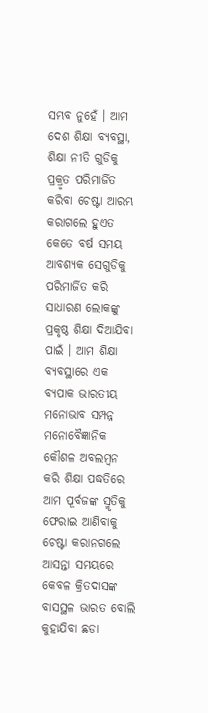ସମ୍ଭବ ନୁହେଁ । ଆମ ଦେଶ ଶିକ୍ଷା ବ୍ୟବସ୍ଥା, ଶିକ୍ଷା ନୀତି ଗୁଡିକୁ ପ୍ରକ୍ରୃତ ପରିମାର୍ଜିତ କରିବା ଚେଷ୍ଟା ଆରମ୍ଭ କରାଗଲେ ହୁଏତ କେତେ ବର୍ଷ ସମୟ ଆବଶ୍ୟକ ସେଗୁଡିକୁ ପରିମାର୍ଜିତ କରି ସାଧାରଣ ଲୋକଙ୍କୁ ପ୍ରକୃଷ୍ଠ ଶିକ୍ଷା ଦିଆଯିବା ପାଇଁ । ଆମ ଶିକ୍ଷା ବ୍ୟବସ୍ଥାରେ ଏକ ବ୍ୟପାକ ଭାରତୀୟ ମନୋଭାବ ସମ୍ପନ୍ନ ମନୋବୈଜ୍ଞାନିକ କୌଶଳ ଅବଲମ୍ବନ କରି ଶିକ୍ଷା ପଦ୍ଧତିରେ ଆମ ପୂର୍ବଜଙ୍କ ସ୍ମୃତିକୁ ଫେରାଇ ଆଣିବାକୁ ଚେଷ୍ଟା କରାନଗଲେ ଆସନ୍ତା ସମୟରେ କେବଳ କ୍ରିତଦାସଙ୍କ ବାସସ୍ଥଳ ଭାରତ ବୋଲି କୁହାଯିବା ଛଡା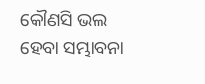କୌଣସି ଭଲ ହେବା ସମ୍ଭାବନା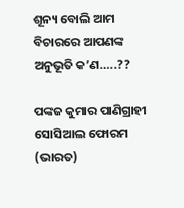ଶୂନ୍ୟ ବୋଲି ଆମ ବିଚାରରେ ଆପଣଙ୍କ ଅନୁଭୂତି କ’ଣ…..??

ପଙ୍କଜ କୁମାର ପାଣିଗ୍ରାହୀ
ସୋସିଆଲ ଫୋରମ (ଭାରତ)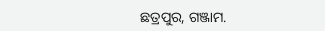ଛତ୍ରପୁର, ଗଞ୍ଜାମ.